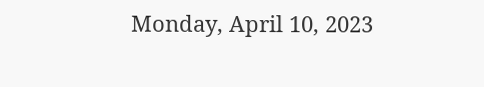Monday, April 10, 2023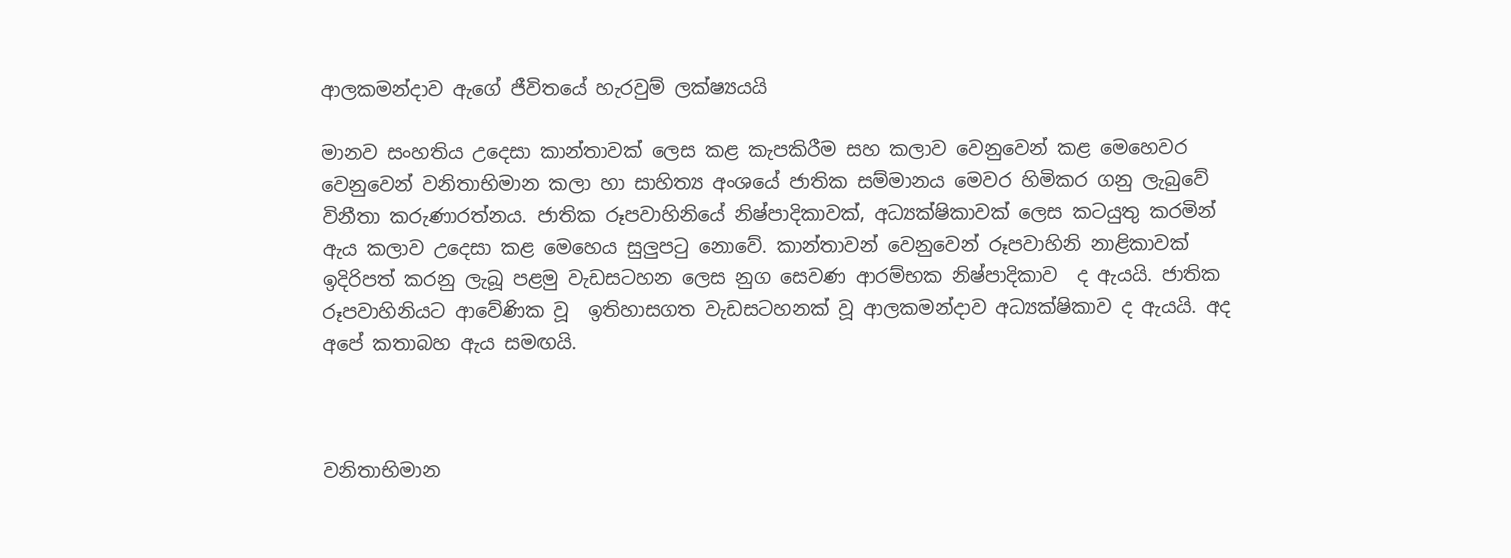ආලකමන්දාව ඇගේ ජීවිතයේ හැරවුම් ලක්ෂ්‍යයයි

මානව සංහතිය උදෙසා කාන්තාවක් ලෙස කළ කැපකිරීම සහ කලාව වෙනුවෙන් කළ මෙහෙවර වෙනුවෙන් වනිතාභිමාන කලා හා සාහිත්‍ය අංශයේ ජාතික සම්මානය මෙවර හිමිකර ගනු ලැබුවේ විනීතා කරුණාරත්නය. ජාතික රූපවාහිනියේ නිෂ්පාදිකාවක්, අධ්‍යක්ෂිකාවක් ලෙස කටයුතු කරමින් ඇය කලාව උදෙසා කළ මෙහෙය සුලුපටු නොවේ. කාන්තාවන් වෙනුවෙන් රූපවාහිනි නාළිකාවක් ඉදිරිපත් කරනු ලැබූ පළමු වැඩසටහන ලෙස නුග සෙවණ ආරම්භක නිෂ්පාදිකාව  ද ඇයයි. ජාතික රූපවාහිනියට ආවේණික වූ  ඉතිහාසගත වැඩසටහනක් වූ ආලකමන්දාව අධ්‍යක්ෂිකාව ද ඇයයි. අද අපේ කතාබහ ඇය සමඟයි.



වනිතාභිමාන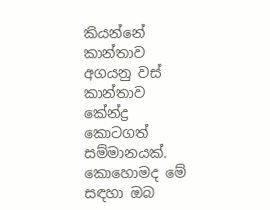කියන්නේ කාන්තාව අගයනු වස් කාන්තාව කේන්ද්‍ර කොටගත් සම්මානයක්. කොහොමද මේ සඳහා ඔබ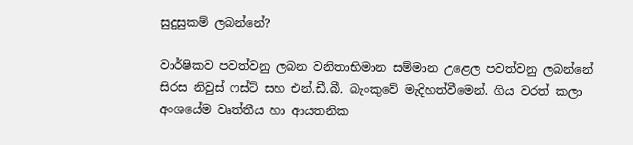සුදුසුකම් ලබන්නේ?

වාර්ෂිකව පවත්වනු ලබන වනිතාභිමාන සම්මාන උළෙල පවත්වනු ලබන්නේ සිරස නිවුස් ෆස්ට් සහ එන්.ඩී.බී. බැංකුවේ මැදිහත්වීමෙන්. ගිය වරත් කලා අංශයේම වෘත්තීය හා ආයතනික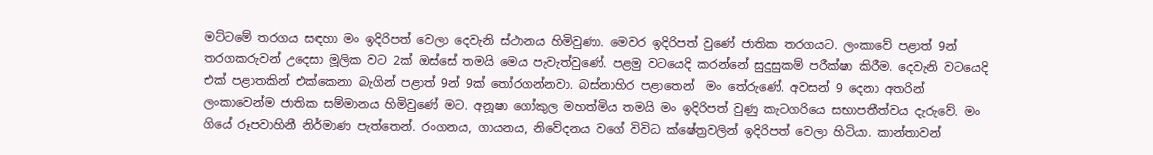මට්ටමේ තරගය සඳහා මං ඉදිරිපත් වෙලා දෙවැනි ස්ථානය හිමිවුණා. මෙවර ඉදිරිපත් වුණේ ජාතික තරගයට. ලංකාවේ පළාත් 9න් තරගකරුවන් උදෙසා මූලික වට 2ක් ඔස්සේ තමයි මෙය පැවැත්වුණේ. පළමු වටයෙදි කරන්නේ සුදුසුකම් පරීක්ෂා කිරීම. දෙවැනි වටයෙදි එක් පළාතකින් එක්කෙනා බැගින් පළාත් 9න් 9ක් තෝරගන්නවා. බස්නාහිර පළාතෙන්  මං තේරුණේ. අවසන් 9 දෙනා අතරින් ලංකාවෙන්ම ජාතික සම්මානය හිමිවුණේ මට. අනූෂා ගෝකුල මහත්මිය තමයි මං ඉදිරිපත් වුණු කැටගරියෙ සභාපතීත්වය දැරුවේ. මං ගියේ රූපවාහිනී නිර්මාණ පැත්තෙන්. රංගනය, ගායනය, නිවේදනය වගේ විවිධ ක්ෂේත්‍රවලින් ඉදිරිපත් වෙලා හිටියා. කාන්තාවන්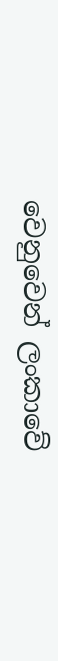වෙනුවෙන් ලංකාවේ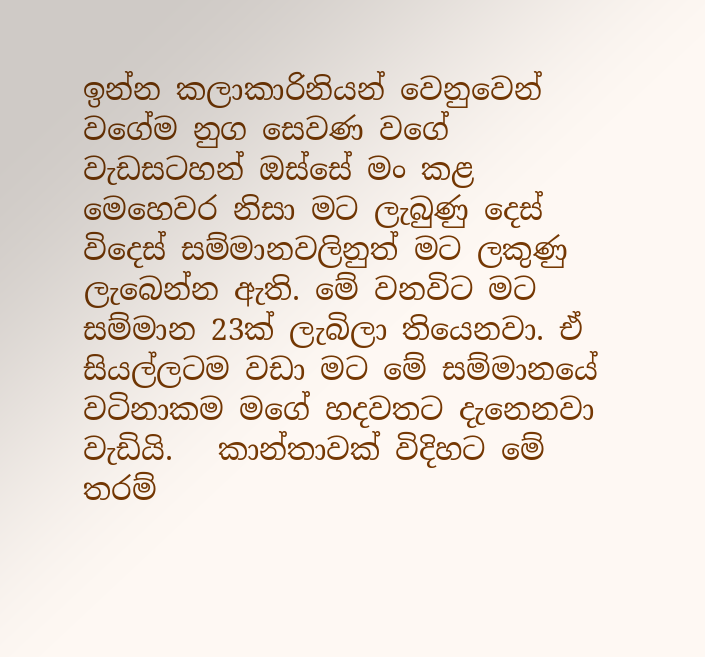ඉන්න කලාකාරිනියන් වෙනුවෙන් වගේම නුග සෙවණ වගේ වැඩසටහන් ඔස්සේ මං කළ මෙහෙවර නිසා මට ලැබුණු දෙස් විදෙස් සම්මානවලිනුත් මට ලකුණු ලැබෙන්න ඇති. මේ වනවිට මට සම්මාන 23ක් ලැබිලා තියෙනවා. ඒ සියල්ලටම වඩා මට මේ සම්මානයේ වටිනාකම මගේ හදවතට දැනෙනවා වැඩියි.   කාන්තාවක් විදිහට මේ තරම්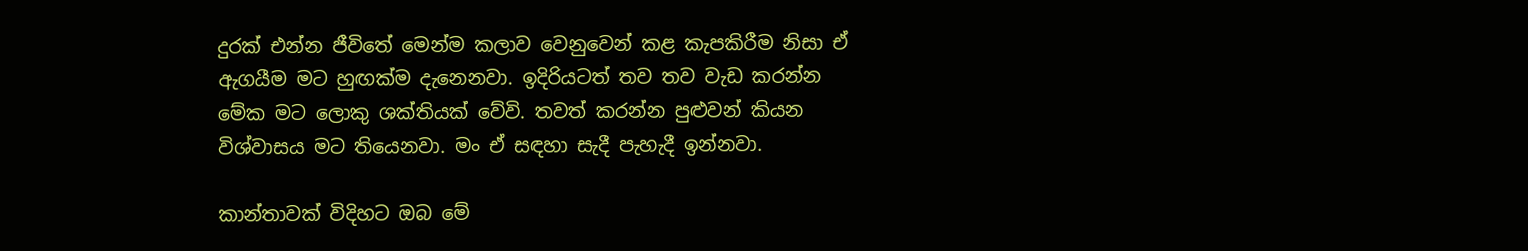දුරක් එන්න ජීවිතේ මෙන්ම කලාව වෙනුවෙන් කළ කැපකිරීම නිසා ඒ ඇගයීම මට හුඟක්ම දැනෙනවා. ඉදිරියටත් තව තව වැඩ කරන්න මේක මට ලොකු ශක්තියක් වේවි. තවත් කරන්න පුළුවන් කියන විශ්වාසය මට තියෙනවා. මං ඒ සඳහා සැදී පැහැදී ඉන්නවා.

කාන්තාවක් විදිහට ඔබ මේ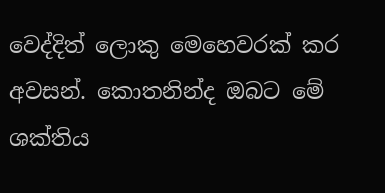වෙද්දිත් ලොකු මෙහෙවරක් කර අවසන්. කොතනින්ද ඔබට මේ ශක්තිය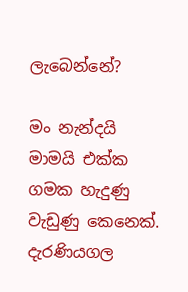ලැබෙන්නේ?

මං නැන්දයි මාමයි එක්ක ගමක හැදුණු වැඩුණු කෙනෙක්. දැරණියගල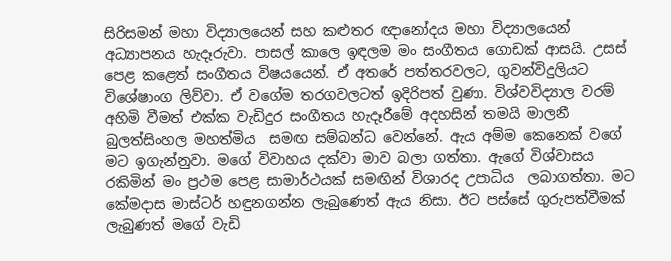සිරිසමන් මහා විද්‍යාලයෙන් සහ කළුතර ඥානෝදය මහා විද්‍යාලයෙන් අධ්‍යාපනය හැදෑරුවා. පාසල් කාලෙ ඉඳලම මං සංගීතය ගොඩක් ආසයි. උසස් පෙළ කළෙත් සංගීතය විෂයයෙන්. ඒ අතරේ පත්තරවලට, ගුවන්විදුලියට විශේෂාංග ලිව්වා. ඒ වගේම තරගවලටත් ඉදිරිපත් වුණා. විශ්වවිද්‍යාල වරම් අහිමි වීමත් එක්ක වැඩිදුර සංගීතය හැදෑරීමේ අදහසින් තමයි මාලනී බුලත්සිංහල මහත්මිය  සමඟ සම්බන්ධ වෙන්නේ. ඇය අම්ම කෙනෙක් වගේ මට ඉගැන්නුවා. මගේ විවාහය දක්වා මාව බලා ගත්තා. ඇගේ විශ්වාසය රකිමින් මං ප්‍රථම පෙළ සාමාර්ථයක් සමඟින් විශාරද උපාධිය  ලබාගත්තා. මට කේමදාස මාස්ටර් හඳුනගන්න ලැබුණෙත් ඇය නිසා. ඊට පස්සේ ගුරුපත්වීමක් ලැබුණත් මගේ වැඩි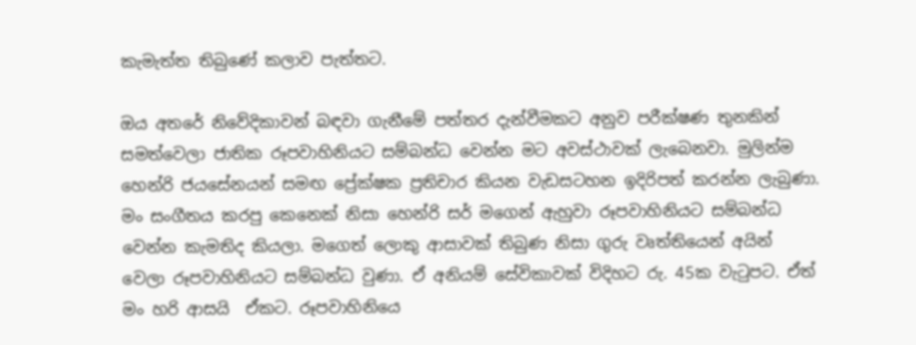කැමැත්ත තිබුණේ කලාව පැත්තට.

ඔය අතරේ නිවේදිකාවන් බඳවා ගැනීමේ පත්තර දැන්වීමකට අනුව පරීක්ෂණ තුනකින් සමත්වෙලා ජාතික රූපවාහිනියට සම්බන්ධ වෙන්න මට අවස්ථාවක් ලැබෙනවා. මුලින්ම හෙන්රි ජයසේනයන් සමඟ ප්‍රේක්ෂක ප්‍රතිචාර කියන වැඩසටහන ඉදිරිපත් කරන්න ලැබුණා. මං සංගීතය කරපු කෙනෙක් නිසා හෙන්රි සර් මගෙන් ඇහුවා රූපවාහිනියට සම්බන්ධ වෙන්න කැමතිද කියලා. මගෙත් ලොකු ආසාවක් තිබුණ නිසා ගුරු වෘත්තියෙන් අයින් වෙලා රූපවාහිනියට සම්බන්ධ වුණා. ඒ අනියම් සේවිකාවක් විදිහට රු. 45ක වැටුපට. ඒත් මං හරි ආසයි  ඒකට. රූපවාහිනියෙ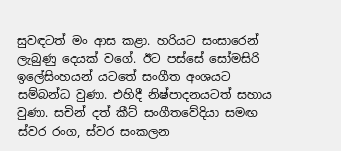සුවඳටත් මං ආස කළා. හරියට සංසාරෙන් ලැබුණු දෙයක් වගේ. ඊට පස්සේ සෝමසිරි ඉලේසිංහයන් යටතේ සංගීත අංශයට සම්බන්ධ වුණා. එහිදී නිෂ්පාදනයටත් සහාය වුණා. සචින් දත් කීට් සංගීතවේදියා සමඟ ස්වර රංග, ස්වර සංකලන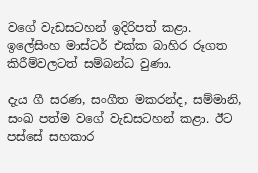වගේ වැඩසටහන් ඉදිරිපත් කළා. ඉලේසිංහ මාස්ටර් එක්ක බාහිර රූගත කිරීම්වලටත් සම්බන්ධ වුණා.

දැය ගී සරණ, සංගීත මකරන්ද, සම්මානි, සංඛ පත්ම වගේ වැඩසටහන් කළා. ඊට පස්සේ සහකාර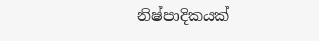නිෂ්පාදිකයක්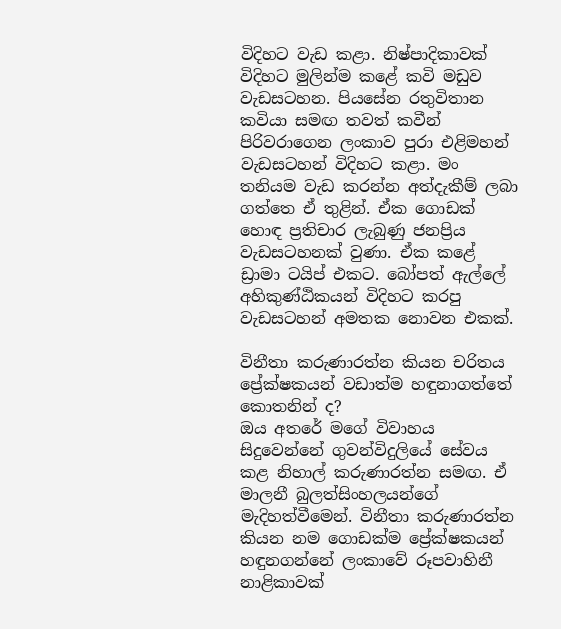විදිහට වැඩ කළා. නිෂ්පාදිකාවක් විදිහට මුලින්ම කළේ කවි මඩුව වැඩසටහන. පියසේන රතුවිතාන කවියා සමඟ තවත් කවීන් පිරිවරාගෙන ලංකාව පුරා එළිමහන් වැඩසටහන් විදිහට කළා. මං තනියම වැඩ කරන්න අත්දැකීම් ලබා ගත්තෙ ඒ තුළින්. ඒක ගොඩක් හොඳ ප්‍රතිචාර ලැබුණු ජනප්‍රිය වැඩසටහනක් වුණා. ඒක කළේ ඩ්‍රාමා ටයිප් එකට. බෝපත් ඇල්ලේ අහිකුණ්ඨිකයන් විදිහට කරපු වැඩසටහන් අමතක නොවන එකක්.

විනීතා කරුණාරත්න කියන චරිතය ප්‍රේක්ෂකයන් වඩාත්ම හඳුනාගත්තේ කොතනින් ද?
ඔය අතරේ මගේ විවාහය සිදුවෙන්නේ ගුවන්විදුලියේ සේවය කළ නිහාල් කරුණාරත්න සමඟ. ඒ මාලනී බුලත්සිංහලයන්ගේ මැදිහත්වීමෙන්. විනීතා කරුණාරත්න කියන නම ගොඩක්ම ප්‍රේක්ෂකයන් හඳුනගන්නේ ලංකාවේ රූපවාහිනී නාළිකාවක්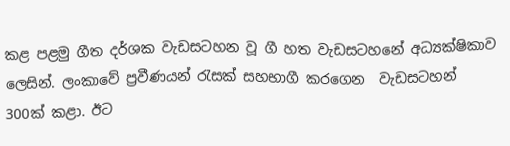කළ පළමු ගීත දර්ශක වැඩසටහන වූ ගී හත වැඩසටහනේ අධ්‍යක්ෂිකාව ලෙසින්. ලංකාවේ ප්‍රවීණයන් රැසක් සහභාගී කරගෙන  වැඩසටහන් 300ක් කළා. ඊට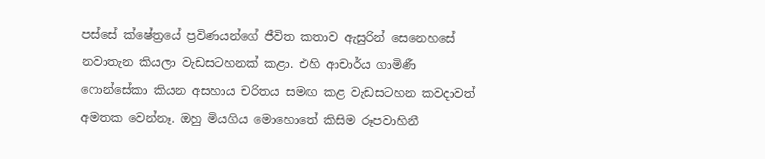පස්සේ ක්ෂේත්‍රයේ ප්‍රවිණයන්ගේ ජීවිත කතාව ඇසුරින් සෙනෙහසේ නවාතැන කියලා වැඩසටහනක් කළා. එහි ආචාර්ය ගාමිණී ෆොන්සේකා කියන අසහාය චරිතය සමඟ කළ වැඩසටහන කවදාවත් අමතක වෙන්නෑ. ඔහු මියගිය මොහොතේ කිසිම රූපවාහිනී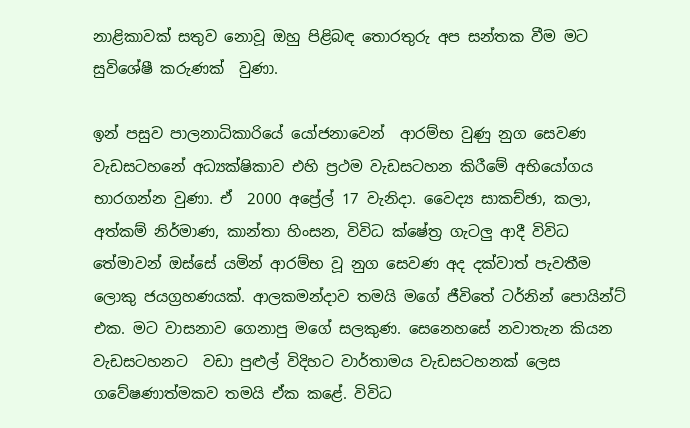නාළිකාවක් සතුව නොවූ ඔහු පිළිබඳ තොරතුරු අප සන්තක වීම මට සුවිශේෂී කරුණක්  වුණා.

ඉන් පසුව පාලනාධිකාරියේ යෝජනාවෙන්  ආරම්භ වුණු නුග සෙවණ වැඩසටහනේ අධ්‍යක්ෂිකාව එහි ප්‍රථම වැඩසටහන කිරීමේ අභියෝගය භාරගන්න වුණා. ඒ  2000 අප්‍රේල් 17 වැනිදා. වෛද්‍ය සාකච්ඡා, කලා, අත්කම් නිර්මාණ, කාන්තා හිංසන, විවිධ ක්ෂේත්‍ර ගැටලු ආදී විවිධ තේමාවන් ඔස්සේ යමින් ආරම්භ වූ නුග සෙවණ අද දක්වාත් පැවතීම ලොකු ජයග්‍රහණයක්. ආලකමන්දාව තමයි මගේ ජීවිතේ ටර්නින් පොයින්ට් එක. මට වාසනාව ගෙනාපු මගේ සලකුණ. සෙනෙහසේ නවාතැන කියන වැඩසටහනට  වඩා පුළුල් විදිහට වාර්තාමය වැඩසටහනක් ලෙස ගවේෂණාත්මකව තමයි ඒක කළේ. විවිධ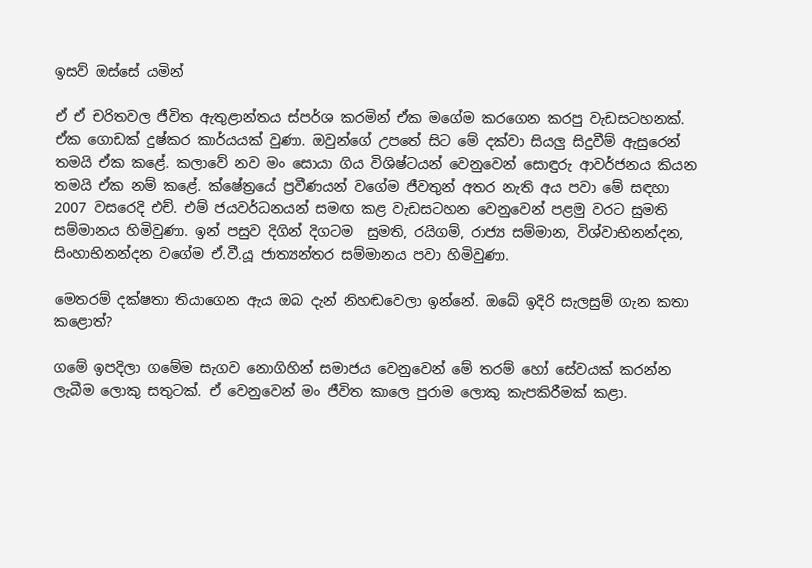ඉසව් ඔස්සේ යමින්

ඒ ඒ චරිතවල ජීවිත ඇතුළාන්තය ස්පර්ශ කරමින් ඒක මගේම කරගෙන කරපු වැඩසටහනක්. ඒක ගොඩක් දුෂ්කර කාර්යයක් වුණා. ඔවුන්ගේ උපතේ සිට මේ දක්වා සියලු සිදුවීම් ඇසුරෙන් තමයි ඒක කළේ. කලාවේ නව මං සොයා ගිය විශිෂ්ටයන් වෙනුවෙන් සොඳුරු ආවර්ජනය කියන තමයි ඒක නම් කළේ. ක්ෂේත්‍රයේ ප්‍රවීණයන් වගේම ජීවතුන් අතර නැති අය පවා මේ සඳහා 2007 වසරෙදි එච්. එම් ජයවර්ධනයන් සමඟ කළ වැඩසටහන වෙනුවෙන් පළමු වරට සුමති සම්මානය හිමිවුණා. ඉන් පසුව දිගින් දිගටම  සුමති, රයිගම්, රාජ්‍ය සම්මාන, විශ්වාභිනන්දන, සිංහාභිනන්දන වගේම ඒ.වී.යූ ජාත්‍යන්තර සම්මානය පවා හිමිවුණා.

මෙතරම් දක්ෂතා තියාගෙන ඇය ඔබ දැන් නිහඬවෙලා ඉන්නේ. ඔබේ ඉදිරි සැලසුම් ගැන කතා කළොත්?

ගමේ ඉපදිලා ගමේම සැගව නොගිහින් සමාජය වෙනුවෙන් මේ තරම් හෝ සේවයක් කරන්න ලැබීම ලොකු සතුටක්. ඒ වෙනුවෙන් මං ජීවිත කාලෙ පුරාම ලොකු කැපකිරීමක් කළා.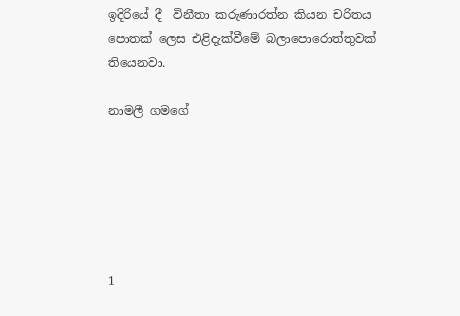ඉදිරියේ දී  විනීතා කරුණාරත්න කියන චරිතය පොතක් ලෙස එළිදැක්වීමේ බලාපොරොත්තුවක් තියෙනවා.

නාමලී ගමගේ






1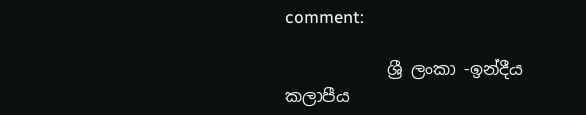comment:

            ශ්‍රී ලංකා -ඉන්දීය කලාපීය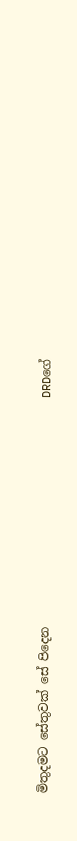මිතුදමට සේතුවක් සේ පිදෙන                                      DRDගේ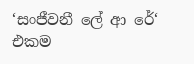‘සංජීවනී ලේ ආ රේ‘   එකම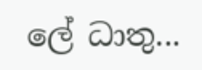ලේ ධාතු...